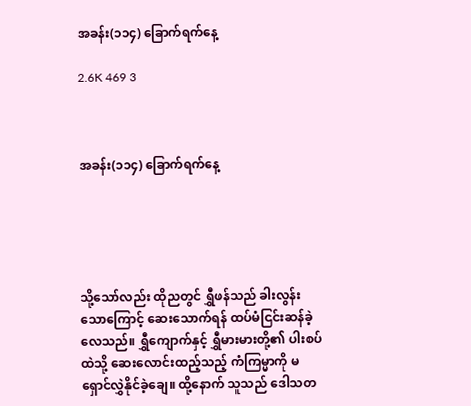အခန်း(၁၁၄) ခြောက်ရက်နေ့

2.6K 469 3



အခန်း(၁၁၄) ခြောက်ရက်နေ့





သို့သော်လည်း ထိုညတွင် ရွှီဖန်သည် ခါးလွန်းသောကြောင့် ဆေးသောက်ရန် ထပ်မံငြင်းဆန်ခဲ့လေသည်။ ရွှီကျောက်နှင့် ရွှီမားမားတို့၏ ပါးစပ်ထဲသို့ ဆေးလောင်းထည့်သည့် ကံကြမ္မာကို မရှောင်လွှဲနိုင်ခဲ့ချေ။ ထို့နောက် သူသည် ဒေါသတ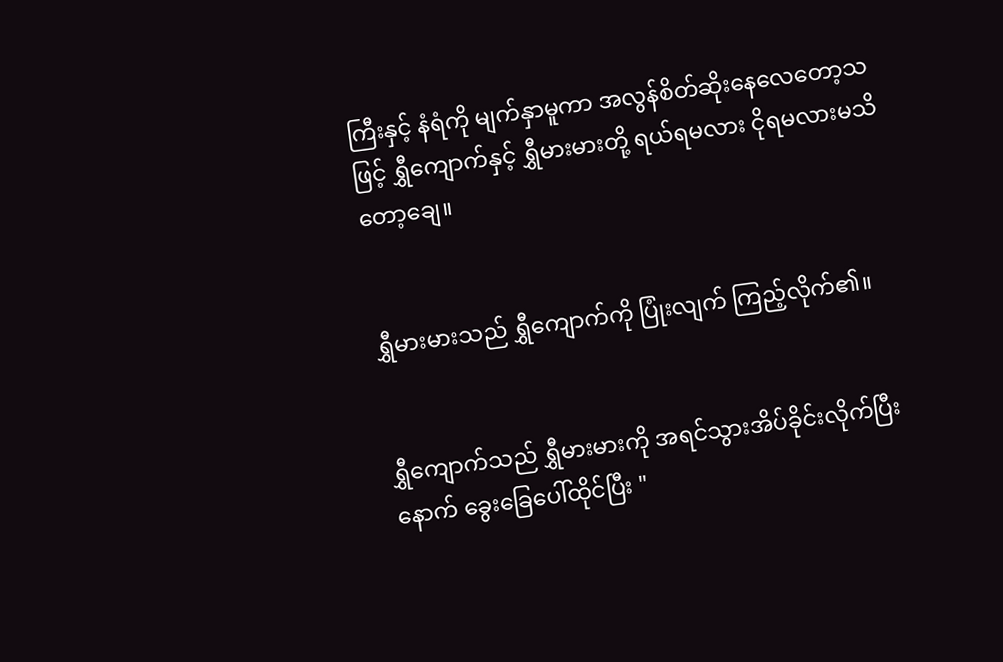ကြီးနှင့် နံရံကို မျက်နှာမူကာ အလွန်စိတ်ဆိုးနေလေတော့သဖြင့် ရွှီကျောက်နှင့် ရွှီမားမားတို့ ရယ်ရမလား ငိုရမလားမသိတော့ချေ။


ရွှီမားမားသည် ရွှီကျောက်ကို ပြုံးလျက် ကြည့်လိုက်၏။


ရွှီကျောက်သည် ရွှီမားမားကို အရင်သွားအိပ်ခိုင်းလိုက်ပြီးနောက် ခွေးခြေပေါ်ထိုင်ပြီး "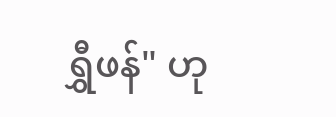ရွှီဖန်" ဟု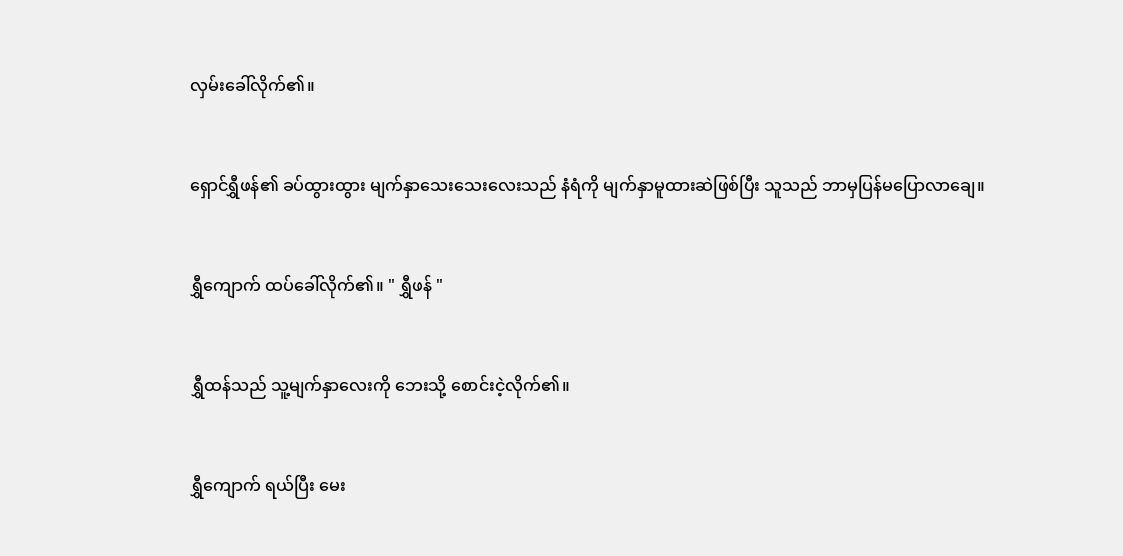လှမ်းခေါ်လိုက်၏။


ရှောင်ရွှီဖန်၏ ခပ်ထွားထွား မျက်နှာသေးသေးလေးသည် နံရံကို မျက်နှာမူထားဆဲဖြစ်ပြီး သူသည် ဘာမှပြန်မပြောလာချေ။


ရွှီကျောက် ထပ်ခေါ်လိုက်၏။ " ရွှီဖန် "


ရွှီထန်သည် သူ့မျက်နှာလေးကို ဘေးသို့ စောင်းငဲ့လိုက်၏။


ရွှီကျောက် ရယ်ပြီး မေး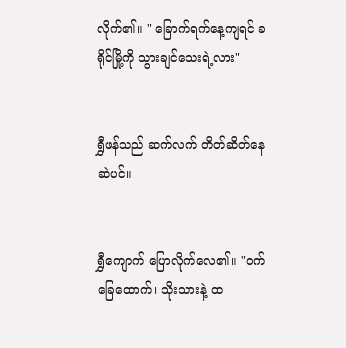လိုက်၏။ " ခြောက်ရက်နေ့ကျရင် ခရိုင်မြို့ကို သွားချင်သေးရဲ့လား"


ရွှီဖန်သည် ဆက်လက် တိတ်ဆိတ်နေဆဲပင်။


ရွှီကျောက် ပြောလိုက်လေ၏။ "ဝက်ခြေထောက်၊ သိုးသားနဲ့ ထ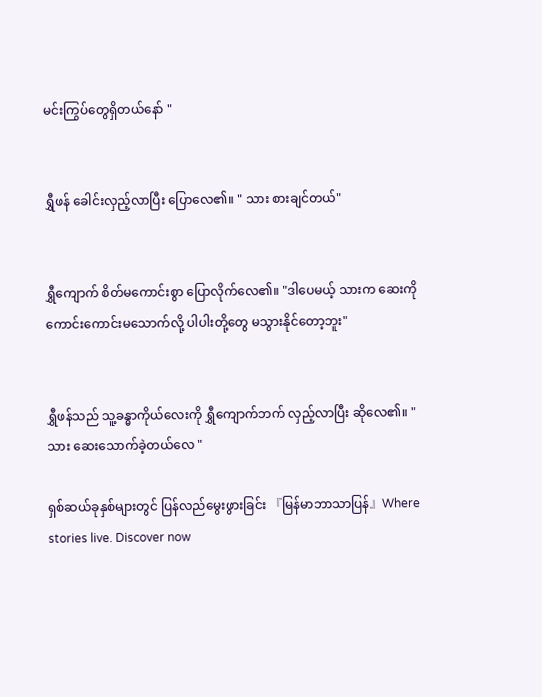မင်းကြွပ်တွေရှိတယ်နော် "


ရွှီဖန် ခေါင်းလှည့်လာပြီး ပြောလေ၏။ " သား စားချင်တယ်"


ရွှီကျောက် စိတ်မကောင်းစွာ ပြောလိုက်လေ၏။ "ဒါပေမယ့် သားက ဆေးကိုကောင်းကောင်းမသောက်လို့ ပါပါးတို့တွေ မသွားနိုင်တော့ဘူး"


ရွှီဖန်သည် သူ့ခန္ဓာကိုယ်လေးကို ရွှီကျောက်ဘက် လှည့်လာပြီး ဆိုလေ၏။ "သား ဆေးသောက်ခဲ့တယ်လေ "

ရှစ်ဆယ်ခုနှစ်များတွင် ပြန်လည်မွေးဖွားခြင်း 『မြန်မာဘာသာပြန်』Where stories live. Discover now